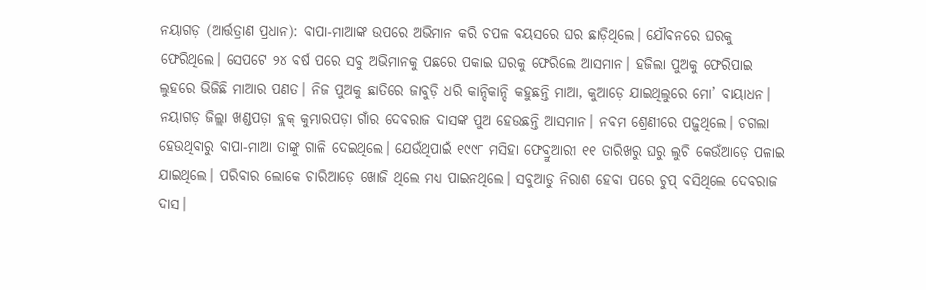ନୟାଗଡ଼ (ଆର୍ତ୍ତତ୍ରାଣ ପ୍ରଧାନ): ବାପା-ମାଆଙ୍କ ଉପରେ ଅଭିମାନ କରି ଚପଳ ବୟସରେ ଘର ଛାଡ଼ିଥିଲେ। ଯୌବନରେ ଘରକୁ ଫେରିଥିଲେ। ସେପଟେ ୨୪ ବର୍ଷ ପରେ ସବୁ ଅଭିମାନକୁ ପଛରେ ପକାଇ ଘରକୁ ଫେରିଲେ ଆସମାନ। ହଜିଲା ପୁଅକୁ ଫେରିପାଇ ଲୁହରେ ଭିଜିଛି ମାଆର ପଣତ। ନିଜ ପୁଅକୁ ଛାତିରେ ଜାବୁଡ଼ି ଧରି କାନ୍ଦିକାନ୍ଦି କହୁଛନ୍ତି ମାଆ, କୁଆଡ଼େ ଯାଇଥିଲୁରେ ମୋ’ ବାୟାଧନ।
ନୟାଗଡ଼ ଜିଲ୍ଲା ଖଣ୍ଡପଡ଼ା ବ୍ଲକ୍ କୁମ୍ଭାରପଡ଼ା ଗାଁର ଦେବରାଜ ଦାସଙ୍କ ପୁଅ ହେଉଛନ୍ତି ଆସମାନ। ନବମ ଶ୍ରେଣୀରେ ପଢ଼ୁଥିଲେ। ଚଗଲା ହେଉଥିବାରୁ ବାପା-ମାଆ ତାଙ୍କୁ ଗାଳି ଦେଇଥିଲେ। ଯେଉଁଥିପାଇଁ ୧୯୯୮ ମସିହା ଫେବ୍ରୁଆରୀ ୧୧ ତାରିଖରୁ ଘରୁ ଲୁଚି କେଉଁଆଡ଼େ ପଳାଇ ଯାଇଥିଲେ। ପରିବାର ଲୋକେ ଚାରିଆଡ଼େ ଖୋଜି ଥିଲେ ମଧ୍ୟ ପାଇନଥିଲେ। ସବୁଆଡୁ ନିରାଶ ହେବା ପରେ ଚୁପ୍ ବସିଥିଲେ ଦେବରାଜ ଦାସ।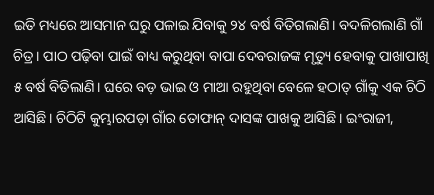ଇତି ମଧ୍ୟରେ ଆସମାନ ଘରୁ ପଳାଇ ଯିବାକୁ ୨୪ ବର୍ଷ ବିତିଗଲାଣି। ବଦଳିଗଲାଣି ଗାଁ ଚିତ୍ର। ପାଠ ପଢ଼ିବା ପାଇଁ ବାଧ୍ୟ କରୁଥିବା ବାପା ଦେବରାଜଙ୍କ ମୃତ୍ୟୁ ହେବାକୁ ପାଖାପାଖି ୫ ବର୍ଷ ବିତିଲାଣି। ଘରେ ବଡ଼ ଭାଇ ଓ ମାଆ ରହୁଥିବା ବେଳେ ହଠାତ୍ ଗାଁକୁ ଏକ ଚିଠି ଆସିଛି। ଚିଠିଟି କୁମ୍ଭାରପଡ଼ା ଗାଁର ତୋଫାନ୍ ଦାସଙ୍କ ପାଖକୁ ଆସିଛି। ଇଂରାଜୀ,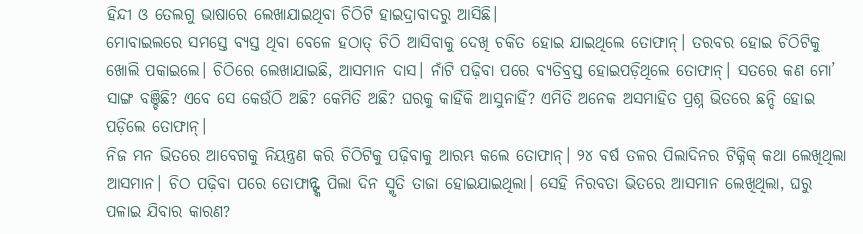ହିନ୍ଦୀ ଓ ତେଲଗୁ ଭାଷାରେ ଲେଖାଯାଇଥିବା ଚିଠିଟି ହାଇଦ୍ରାବାଦରୁ ଆସିଛି।
ମୋବାଇଲରେ ସମସ୍ତେ ବ୍ୟସ୍ତ ଥିବା ବେଳେ ହଠାତ୍ ଚିଠି ଆସିବାକୁ ଦେଖି ଚକିତ ହୋଇ ଯାଇଥିଲେ ତୋଫାନ୍। ତରବର ହୋଇ ଚିଠିଟିକୁ ଖୋଲି ପକାଇଲେ। ଚିଠିରେ ଲେଖାଯାଇଛି, ଆସମାନ ଦାସ। ନାଁଟି ପଢ଼ିବା ପରେ ବ୍ୟତିବ୍ରସ୍ତ ହୋଇପଡ଼ିଥିଲେ ତୋଫାନ୍। ସତରେ କଣ ମୋ’ ସାଙ୍ଗ ବଞ୍ଚିଛି? ଏବେ ସେ କେଉଁଠି ଅଛି? କେମିତି ଅଛି? ଘରକୁ କାହିଁକି ଆସୁନାହିଁ? ଏମିତି ଅନେକ ଅସମାହିତ ପ୍ରଶ୍ନ ଭିତରେ ଛନ୍ଦି ହୋଇ ପଡ଼ିଲେ ତୋଫାନ୍।
ନିଜ ମନ ଭିତରେ ଆବେଗକୁ ନିୟନ୍ତ୍ରଣ କରି ଚିଠିଟିକୁ ପଢ଼ିବାକୁ ଆରମ୍ଭ କଲେ ତୋଫାନ୍। ୨୪ ବର୍ଷ ତଳର ପିଲାଦିନର ଟିକ୍ନିକ୍ କଥା ଲେଖିଥିଲା ଆସମାନ। ଚିଠ ପଢ଼ିବା ପରେ ତୋଫାନ୍ଙ୍କ ପିଲା ଦିନ ସ୍ମୃତି ତାଜା ହୋଇଯାଇଥିଲା। ସେହି ନିରବତା ଭିତରେ ଆସମାନ ଲେଖିଥିଲା, ଘରୁ ପଳାଇ ଯିବାର କାରଣ?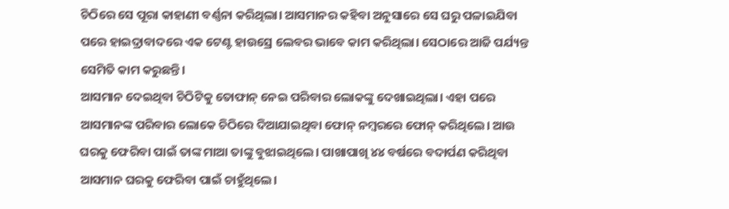ଚିଠିରେ ସେ ପୂରା କାହାଣୀ ବର୍ଣ୍ଣନା କରିଥିଲା। ଆସମାନର କହିବା ଅନୁସାରେ ସେ ଘରୁ ପଳାଇଯିବା ପରେ ହାଇଦ୍ରାବାଦରେ ଏକ ଟେଣ୍ଟ ହାଉସ୍ରେ ଲେବର ଭାବେ କାମ କରିଥିଲା। ସେଠାରେ ଆଜି ପର୍ଯ୍ୟନ୍ତ ସେମିତି କାମ କରୁଛନ୍ତି।
ଆସମାନ ଦେଇଥିବା ଚିଠିଟିକୁ ତୋଫାନ୍ ନେଇ ପରିବାର ଲୋକଙ୍କୁ ଦେଖାଇଥିଲା। ଏହା ପରେ ଆସମାନଙ୍କ ପରିବାର ଲୋକେ ଚିଠିରେ ଦିଆଯାଇଥିବା ଫୋନ୍ ନମ୍ୱରରେ ଫୋନ୍ କରିଥିଲେ। ଆଉ ଘରକୁ ଫେରିବା ପାଇଁ ତାଙ୍କ ମାଆ ତାଙ୍କୁ ବୁଝାଇଥିଲେ। ପାଖାପାଖି ୪୪ ବର୍ଷରେ ବଦାର୍ପଣ କରିଥିବା ଆସମାନ ଘରକୁ ଫେରିବା ପାଇଁ ଚାହୁଁଥିଲେ।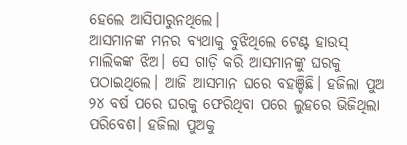ହେଲେ ଆସିପାରୁନଥିଲେ।
ଆସମାନଙ୍କ ମନର ବ୍ୟଥାକୁ ବୁଝିଥିଲେ ଟେଣ୍ଟ ହାଉସ୍ ମାଲିକଙ୍କ ଝିଅ। ସେ ଗାଡ଼ି କରି ଆସମାନଙ୍କୁ ଘରକୁ ପଠାଇଥିଲେ। ଆଜି ଆସମାନ ଘରେ ବହଞ୍ଚିଛି। ହଜିଲା ପୁଅ ୨୪ ବର୍ଷ ପରେ ଘରକୁ ଫେରିଥିବା ପରେ ଲୁହରେ ଭିଜିଥିଲା ପରିବେଶ। ହଜିଲା ପୁଅକୁ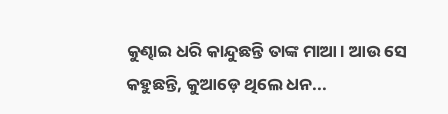କୁଣ୍ଢାଇ ଧରି କାନ୍ଦୁଛନ୍ତି ତାଙ୍କ ମାଆ। ଆଉ ସେ କହୁଛନ୍ତି, କୁଆଡ଼େ ଥିଲେ ଧନ...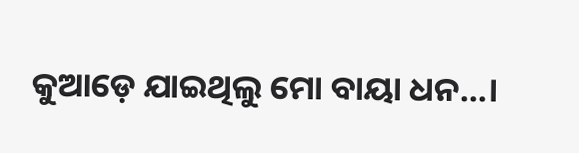କୁଆଡ଼େ ଯାଇଥିଲୁ ମୋ ବାୟା ଧନ...।